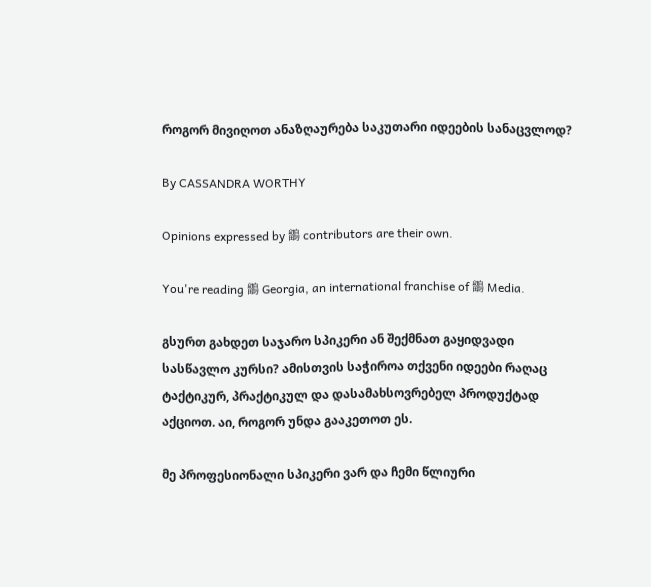როგორ მივიღოთ ანაზღაურება საკუთარი იდეების სანაცვლოდ?

By CASSANDRA WORTHY

Opinions expressed by 鶹 contributors are their own.

You're reading 鶹 Georgia, an international franchise of 鶹 Media.

გსურთ გახდეთ საჯარო სპიკერი ან შექმნათ გაყიდვადი სასწავლო კურსი? ამისთვის საჭიროა თქვენი იდეები რაღაც ტაქტიკურ, პრაქტიკულ და დასამახსოვრებელ პროდუქტად აქციოთ. აი, როგორ უნდა გააკეთოთ ეს.

მე პროფესიონალი სპიკერი ვარ და ჩემი წლიური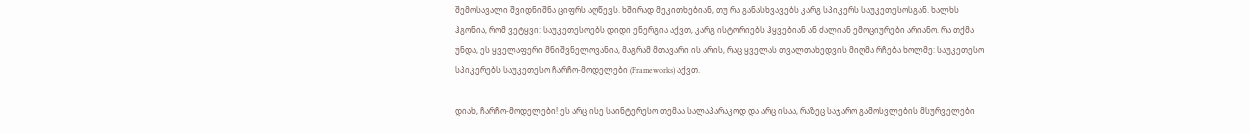შემოსავალი შვიდნიშნა ციფრს აღწევს. ხშირად მეკითხებიან, თუ რა განასხვავებს კარგ სპიკერს საუკეთესოსგან. ხალხს ჰგონია, რომ ვეტყვი: საუკეთესოებს დიდი ენერგია აქვთ, კარგ ისტორიებს ჰყვებიან ან ძალიან ემოციურები არიანო. რა თქმა უნდა, ეს ყველაფერი მნიშვნელოვანია, მაგრამ მთავარი ის არის, რაც ყველას თვალთახედვის მიღმა რჩება ხოლმე: საუკეთესო სპიკერებს საუკეთესო ჩარჩო-მოდელები (Frameworks) აქვთ.

დიახ, ჩარჩო-მოდელები! ეს არც ისე საინტერესო თემაა სალაპარაკოდ და არც ისაა, რაზეც საჯარო გამოსვლების მსურველები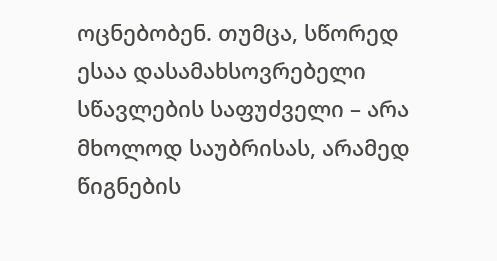ოცნებობენ. თუმცა, სწორედ ესაა დასამახსოვრებელი სწავლების საფუძველი – არა მხოლოდ საუბრისას, არამედ წიგნების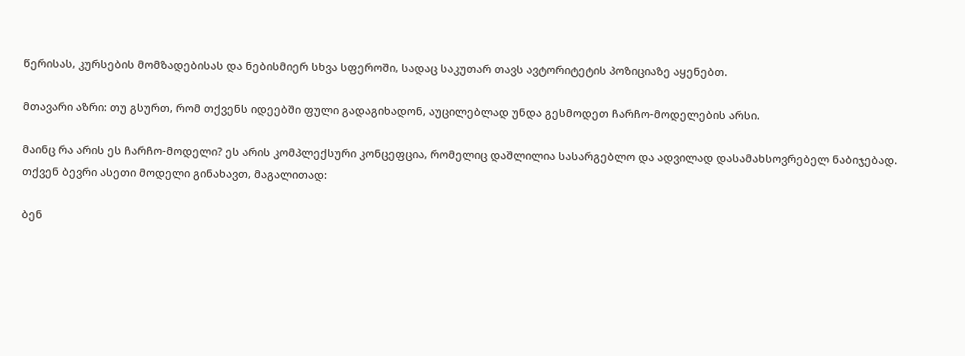წერისას, კურსების მომზადებისას და ნებისმიერ სხვა სფეროში, სადაც საკუთარ თავს ავტორიტეტის პოზიციაზე აყენებთ.

მთავარი აზრი: თუ გსურთ, რომ თქვენს იდეებში ფული გადაგიხადონ, აუცილებლად უნდა გესმოდეთ ჩარჩო-მოდელების არსი.

მაინც რა არის ეს ჩარჩო-მოდელი? ეს არის კომპლექსური კონცეფცია, რომელიც დაშლილია სასარგებლო და ადვილად დასამახსოვრებელ ნაბიჯებად. თქვენ ბევრი ასეთი მოდელი გინახავთ, მაგალითად:

ბენ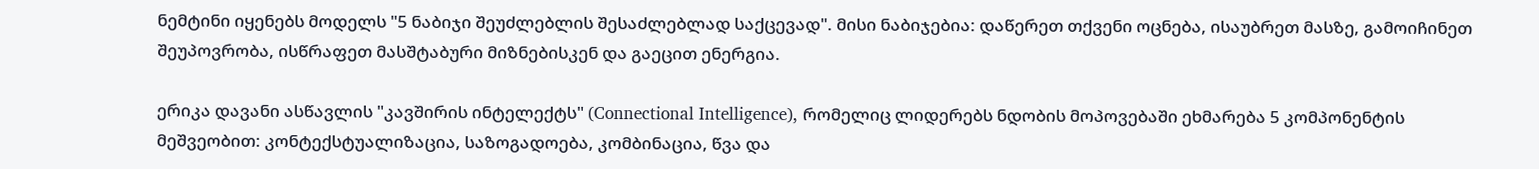ნემტინი იყენებს მოდელს "5 ნაბიჯი შეუძლებლის შესაძლებლად საქცევად". მისი ნაბიჯებია: დაწერეთ თქვენი ოცნება, ისაუბრეთ მასზე, გამოიჩინეთ შეუპოვრობა, ისწრაფეთ მასშტაბური მიზნებისკენ და გაეცით ენერგია.

ერიკა დავანი ასწავლის "კავშირის ინტელექტს" (Connectional Intelligence), რომელიც ლიდერებს ნდობის მოპოვებაში ეხმარება 5 კომპონენტის მეშვეობით: კონტექსტუალიზაცია, საზოგადოება, კომბინაცია, წვა და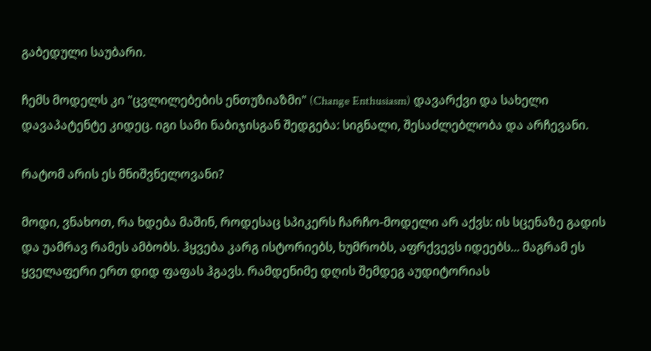გაბედული საუბარი.

ჩემს მოდელს კი "ცვლილებების ენთუზიაზმი" (Change Enthusiasm) დავარქვი და სახელი დავაპატენტე კიდეც. იგი სამი ნაბიჯისგან შედგება: სიგნალი, შესაძლებლობა და არჩევანი.

რატომ არის ეს მნიშვნელოვანი?

მოდი, ვნახოთ, რა ხდება მაშინ, როდესაც სპიკერს ჩარჩო-მოდელი არ აქვს: ის სცენაზე გადის და უამრავ რამეს ამბობს. ჰყვება კარგ ისტორიებს, ხუმრობს, აფრქვევს იდეებს... მაგრამ ეს ყველაფერი ერთ დიდ ფაფას ჰგავს. რამდენიმე დღის შემდეგ აუდიტორიას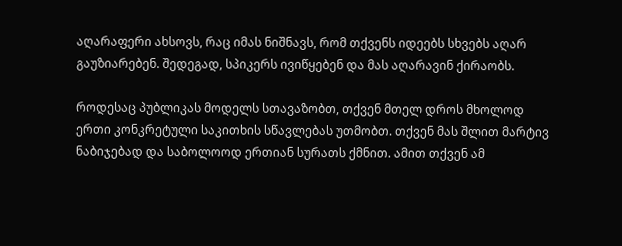აღარაფერი ახსოვს, რაც იმას ნიშნავს, რომ თქვენს იდეებს სხვებს აღარ გაუზიარებენ. შედეგად, სპიკერს ივიწყებენ და მას აღარავინ ქირაობს.

როდესაც პუბლიკას მოდელს სთავაზობთ, თქვენ მთელ დროს მხოლოდ ერთი კონკრეტული საკითხის სწავლებას უთმობთ. თქვენ მას შლით მარტივ ნაბიჯებად და საბოლოოდ ერთიან სურათს ქმნით. ამით თქვენ ამ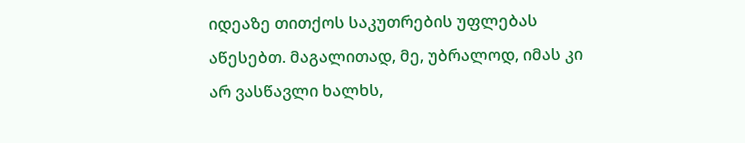იდეაზე თითქოს საკუთრების უფლებას აწესებთ. მაგალითად, მე, უბრალოდ, იმას კი არ ვასწავლი ხალხს,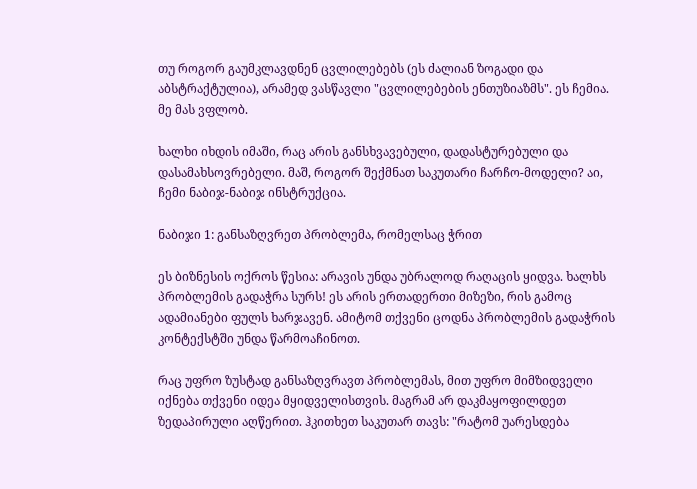თუ როგორ გაუმკლავდნენ ცვლილებებს (ეს ძალიან ზოგადი და აბსტრაქტულია), არამედ ვასწავლი "ცვლილებების ენთუზიაზმს". ეს ჩემია. მე მას ვფლობ.

ხალხი იხდის იმაში, რაც არის განსხვავებული, დადასტურებული და დასამახსოვრებელი. მაშ, როგორ შექმნათ საკუთარი ჩარჩო-მოდელი? აი, ჩემი ნაბიჯ-ნაბიჯ ინსტრუქცია.

ნაბიჯი 1: განსაზღვრეთ პრობლემა, რომელსაც ჭრით

ეს ბიზნესის ოქროს წესია: არავის უნდა უბრალოდ რაღაცის ყიდვა. ხალხს პრობლემის გადაჭრა სურს! ეს არის ერთადერთი მიზეზი, რის გამოც ადამიანები ფულს ხარჯავენ. ამიტომ თქვენი ცოდნა პრობლემის გადაჭრის კონტექსტში უნდა წარმოაჩინოთ.

რაც უფრო ზუსტად განსაზღვრავთ პრობლემას, მით უფრო მიმზიდველი იქნება თქვენი იდეა მყიდველისთვის. მაგრამ არ დაკმაყოფილდეთ ზედაპირული აღწერით. ჰკითხეთ საკუთარ თავს: "რატომ უარესდება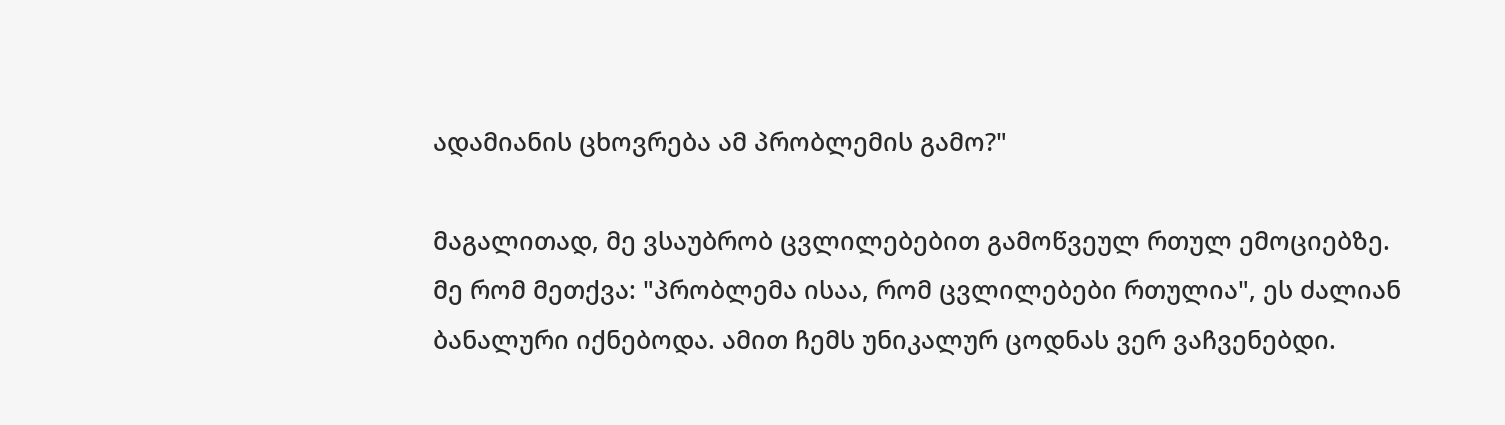ადამიანის ცხოვრება ამ პრობლემის გამო?"

მაგალითად, მე ვსაუბრობ ცვლილებებით გამოწვეულ რთულ ემოციებზე. მე რომ მეთქვა: "პრობლემა ისაა, რომ ცვლილებები რთულია", ეს ძალიან ბანალური იქნებოდა. ამით ჩემს უნიკალურ ცოდნას ვერ ვაჩვენებდი.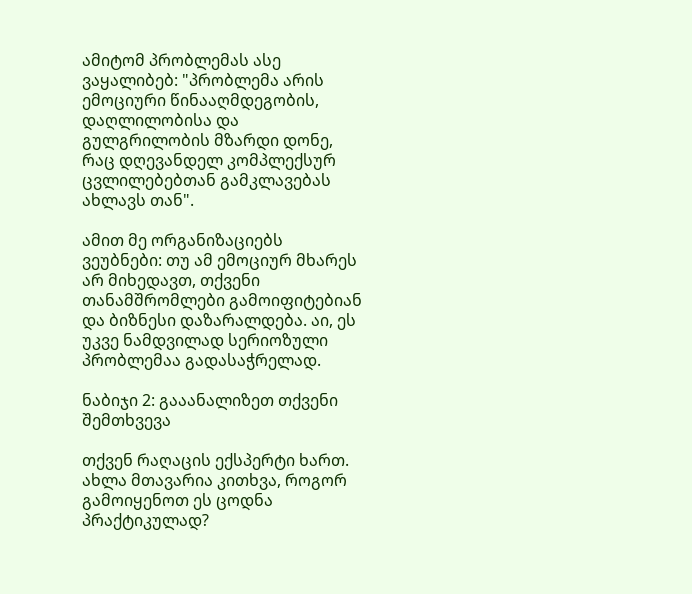ამიტომ პრობლემას ასე ვაყალიბებ: "პრობლემა არის ემოციური წინააღმდეგობის, დაღლილობისა და გულგრილობის მზარდი დონე, რაც დღევანდელ კომპლექსურ ცვლილებებთან გამკლავებას ახლავს თან".

ამით მე ორგანიზაციებს ვეუბნები: თუ ამ ემოციურ მხარეს არ მიხედავთ, თქვენი თანამშრომლები გამოიფიტებიან და ბიზნესი დაზარალდება. აი, ეს უკვე ნამდვილად სერიოზული პრობლემაა გადასაჭრელად.

ნაბიჯი 2: გააანალიზეთ თქვენი შემთხვევა

თქვენ რაღაცის ექსპერტი ხართ. ახლა მთავარია კითხვა, როგორ გამოიყენოთ ეს ცოდნა პრაქტიკულად?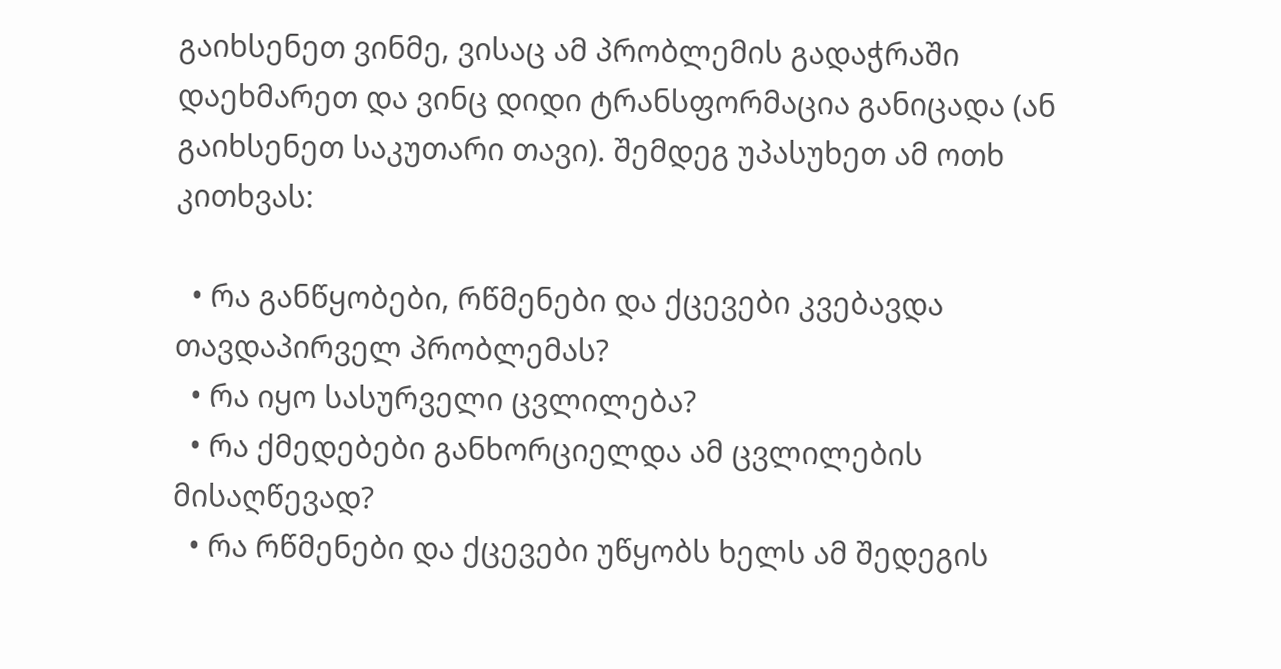გაიხსენეთ ვინმე, ვისაც ამ პრობლემის გადაჭრაში დაეხმარეთ და ვინც დიდი ტრანსფორმაცია განიცადა (ან გაიხსენეთ საკუთარი თავი). შემდეგ უპასუხეთ ამ ოთხ კითხვას:

  • რა განწყობები, რწმენები და ქცევები კვებავდა თავდაპირველ პრობლემას?
  • რა იყო სასურველი ცვლილება?
  • რა ქმედებები განხორციელდა ამ ცვლილების მისაღწევად?
  • რა რწმენები და ქცევები უწყობს ხელს ამ შედეგის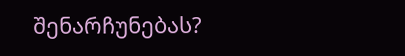შენარჩუნებას?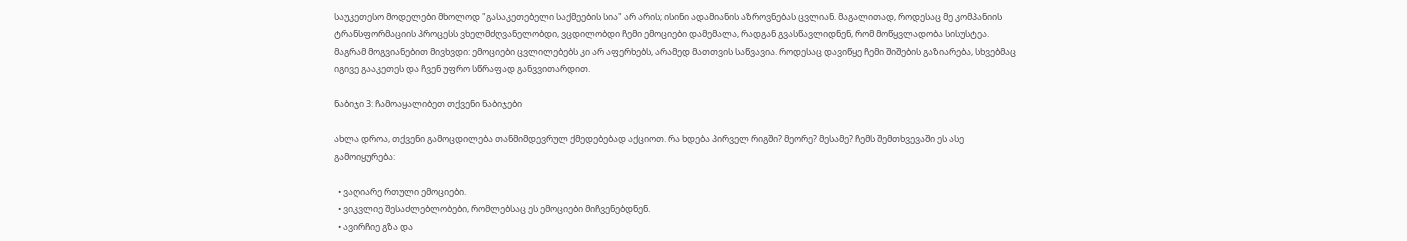საუკეთესო მოდელები მხოლოდ "გასაკეთებელი საქმეების სია" არ არის; ისინი ადამიანის აზროვნებას ცვლიან. მაგალითად, როდესაც მე კომპანიის ტრანსფორმაციის პროცესს ვხელმძღვანელობდი, ვცდილობდი ჩემი ემოციები დამემალა, რადგან გვასწავლიდნენ, რომ მოწყვლადობა სისუსტეა. მაგრამ მოგვიანებით მივხვდი: ემოციები ცვლილებებს კი არ აფერხებს, არამედ მათთვის საწვავია. როდესაც დავიწყე ჩემი შიშების გაზიარება, სხვებმაც იგივე გააკეთეს და ჩვენ უფრო სწრაფად განვვითარდით.

ნაბიჯი 3: ჩამოაყალიბეთ თქვენი ნაბიჯები

ახლა დროა, თქვენი გამოცდილება თანმიმდევრულ ქმედებებად აქციოთ. რა ხდება პირველ რიგში? მეორე? მესამე? ჩემს შემთხვევაში ეს ასე გამოიყურება:

  • ვაღიარე რთული ემოციები.
  • ვიკვლიე შესაძლებლობები, რომლებსაც ეს ემოციები მიჩვენებდნენ.
  • ავირჩიე გზა და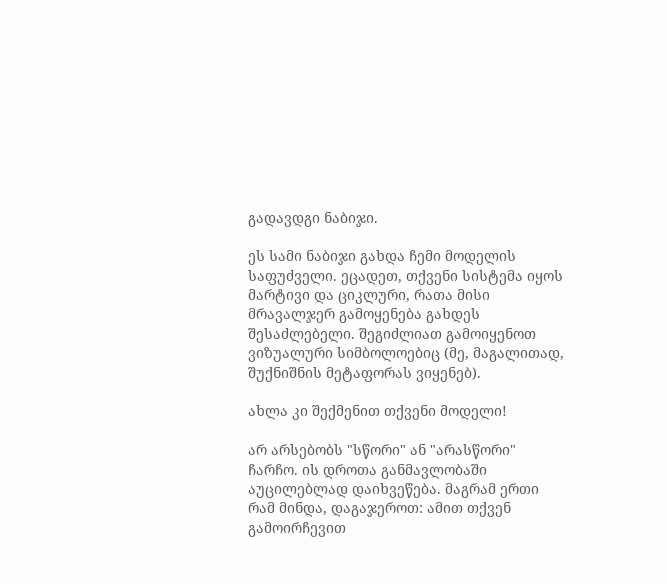გადავდგი ნაბიჯი.

ეს სამი ნაბიჯი გახდა ჩემი მოდელის საფუძველი. ეცადეთ, თქვენი სისტემა იყოს მარტივი და ციკლური, რათა მისი მრავალჯერ გამოყენება გახდეს შესაძლებელი. შეგიძლიათ გამოიყენოთ ვიზუალური სიმბოლოებიც (მე, მაგალითად, შუქნიშნის მეტაფორას ვიყენებ).

ახლა კი შექმენით თქვენი მოდელი!

არ არსებობს "სწორი" ან "არასწორი" ჩარჩო. ის დროთა განმავლობაში აუცილებლად დაიხვეწება. მაგრამ ერთი რამ მინდა, დაგაჯეროთ: ამით თქვენ გამოირჩევით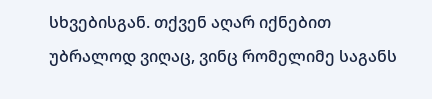სხვებისგან. თქვენ აღარ იქნებით უბრალოდ ვიღაც, ვინც რომელიმე საგანს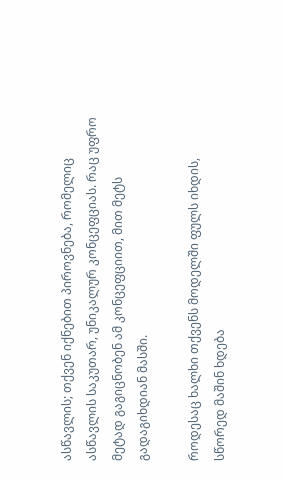ასწავლის; თქვენ იქნებით პიროვნება, რომელიც ასწავლის საკუთარ, უნიკალურ კონცეფციას. რაც უფრო მეტად გაგიცნობენ ამ კონცეფციით, მით მეტს გადაგიხდიან მასში.

როდესაც ხალხი თქვენს მოდელში ფულს იხდის, სწორედ მაშინ ხდება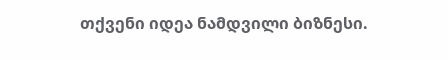თქვენი იდეა ნამდვილი ბიზნესი.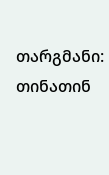თარგმანი: თინათინ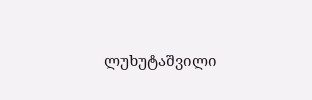ლუხუტაშვილი